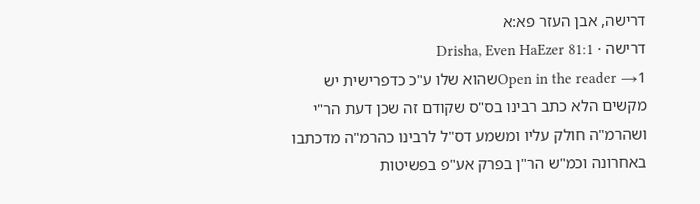דרישה, אבן העזר פא:א
דרישה · Drisha, Even HaEzer 81:1
Open in the reader →1שהוא שלו ע"כ כדפרישית יש מקשים הלא כתב רבינו בס"ס שקודם זה שכן דעת הר"י ושהרמ"ה חולק עליו ומשמע דס"ל לרבינו כהרמ"ה מדכתבו באחרונה וכמ"ש הר"ן בפרק אע"פ בפשיטות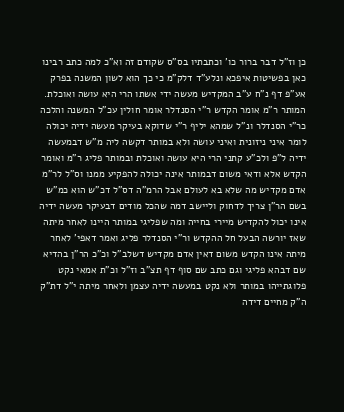כן וז"ל דבר ברור כו' וכתבתיו בס"ס שקודם זה וא"כ למה כתב רבינו כאן בפשיטות איפכא ונלע"ד דלק"מ כי כך הוא לשון המשנה בפרק אע"פ דף נ"ח ע"ב המקדיש מעשה ידי אשתו הרי היא עושה ואוכלת. המותר ר"מ אומר הקדש ר"י הסנדלר אומר חולין עכ"ל המשנה והלכה כר"י הסנדלר ונ"ל שמהא יליף ר"י שדוקא בעיקר מעשה ידיה יכולה לומר איני ניזונית ואיני עושה ולא במותר דקשה ליה מ"ש דבמעשה ידיה ל"פ ולכ"ע קתני הרי היא עושה ואוכלת ובמותר פליג ר"מ ואומר הקדש אלא ודאי משום דבמותר אינה יכולה להפקיע ממנו וס"ל לר"מ אדם מקדיש מה שלא בא לעולם אבל הרמ"ה דס"ל דכ"ש הוא כמ"ש בשם הר"ן צריך לדחוק וליישב דמה שהכל מודים דבעיקר מעשה ידיה אינו יכול להקדיש מיירי בחייה ומה שפליגי במותר היינו לאחר מיתה שאז יורשה הבעל חל ההקדש ור"י הסנדלר פליג ואמר דאפי' לאחר מיתה אינו הקדש משום דאין אדם מקדיש דשלב"ל וכ"כ הר"ן בהדיא שם דבהא פליגי וגם כתב שם סוף דף תצ"ב וז"ל וכ"ת אמאי נקט פלוגתייהו במותר ולא נקט במעשה ידיה עצמן ולאחר מיתה י"ל דת"ק ה"ק מחיים דידה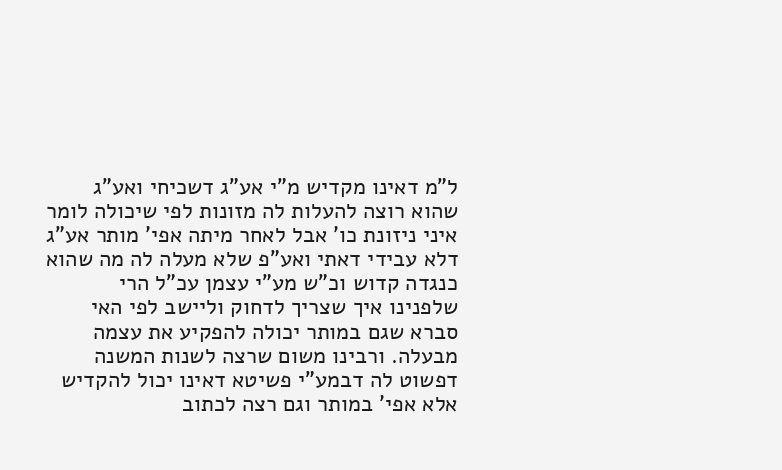ל"מ דאינו מקדיש מ"י אע"ג דשכיחי ואע"ג שהוא רוצה להעלות לה מזונות לפי שיכולה לומר איני ניזונת כו' אבל לאחר מיתה אפי' מותר אע"ג דלא עבידי דאתי ואע"פ שלא מעלה לה מה שהוא כנגדה קדוש וכ"ש מע"י עצמן עכ"ל הרי שלפנינו איך שצריך לדחוק וליישב לפי האי סברא שגם במותר יכולה להפקיע את עצמה מבעלה. ורבינו משום שרצה לשנות המשנה דפשוט לה דבמע"י פשיטא דאינו יכול להקדיש אלא אפי' במותר וגם רצה לכתוב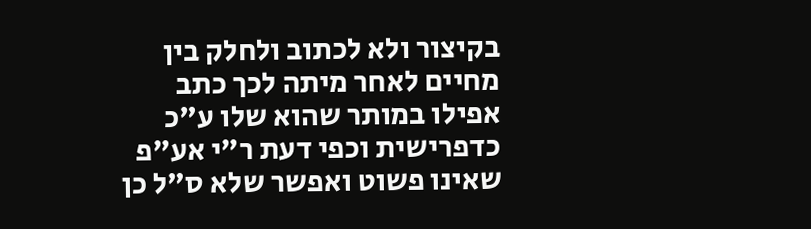בקיצור ולא לכתוב ולחלק בין מחיים לאחר מיתה לכך כתב אפילו במותר שהוא שלו ע"כ כדפרישית וכפי דעת ר"י אע"פ שאינו פשוט ואפשר שלא ס"ל כן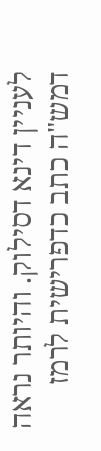לעניין דינא דסילוק. והיותר נראה דמש"ה כתב כדפרישית לרמז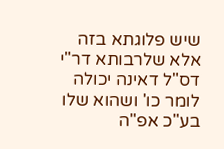שיש פלוגתא בזה אלא שלרבותא דר"י דס"ל דאינה יכולה לומר כו' ושהוא שלו בע"כ אפ"ה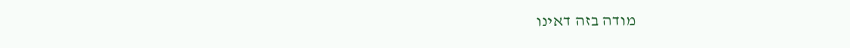מודה בזה דאינו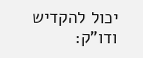יכול להקדיש ודו"ק: